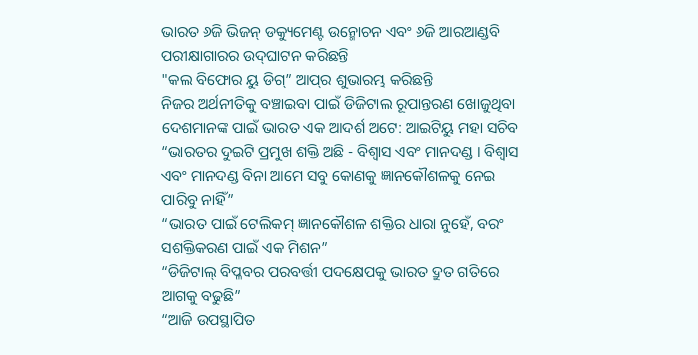ଭାରତ ୬ଜି ଭିଜନ୍ ଡକ୍ୟୁମେଣ୍ଟ ଉନ୍ମୋଚନ ଏବଂ ୬ଜି ଆରଆଣ୍ଡବି ପରୀକ୍ଷାଗାରର ଉଦ୍‍ଘାଟନ କରିଛନ୍ତି
"କଲ ବିଫୋର ୟୁ ଡିଗ୍‍” ଆପ୍‌ର ଶୁଭାରମ୍ଭ କରିଛନ୍ତି
ନିଜର ଅର୍ଥନୀତିକୁ ବଞ୍ଚାଇବା ପାଇଁ ଡିଜିଟାଲ ରୂପାନ୍ତରଣ ଖୋଜୁଥିବା ଦେଶମାନଙ୍କ ପାଇଁ ଭାରତ ଏକ ଆଦର୍ଶ ଅଟେ: ଆଇଟିୟୁ ମହା ସଚିବ
“ଭାରତର ଦୁଇଟି ପ୍ରମୁଖ ଶକ୍ତି ଅଛି - ବିଶ୍ୱାସ ଏବଂ ମାନଦଣ୍ଡ । ବିଶ୍ୱାସ ଏବଂ ମାନଦଣ୍ଡ ବିନା ଆମେ ସବୁ କୋଣକୁ ଜ୍ଞାନକୌଶଳକୁ ନେଇ ପାରିବୁ ନାହିଁ”
“ଭାରତ ପାଇଁ ଟେଲିକମ୍ ଜ୍ଞାନକୌଶଳ ଶକ୍ତିର ଧାରା ନୁହେଁ, ବରଂ ସଶକ୍ତିକରଣ ପାଇଁ ଏକ ମିଶନ”
“ଡିଜିଟାଲ୍ ବିପ୍ଳବର ପରବର୍ତ୍ତୀ ପଦକ୍ଷେପକୁ ଭାରତ ଦ୍ରୁତ ଗତିରେ ଆଗକୁ ବଢୁଛି”
“ଆଜି ଉପସ୍ଥାପିତ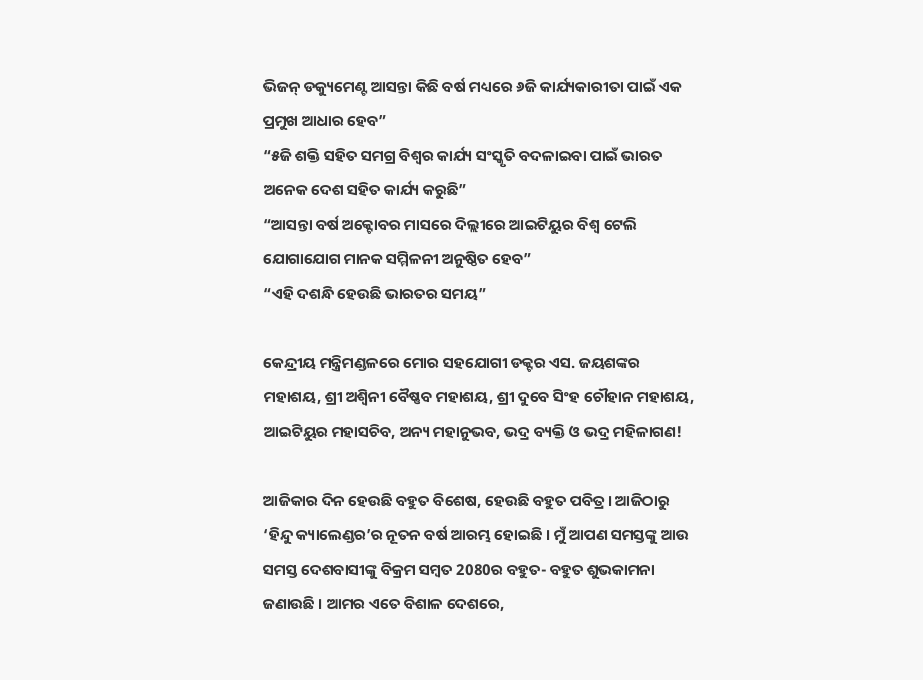ଭିଜନ୍ ଡକ୍ୟୁମେଣ୍ଟ ଆସନ୍ତା କିଛି ବର୍ଷ ମଧ୍ୟରେ ୬ଜି କାର୍ଯ୍ୟକାରୀତା ପାଇଁ ଏକ ପ୍ରମୁଖ ଆଧାର ହେବ”
“୫ଜି ଶକ୍ତି ସହିତ ସମଗ୍ର ବିଶ୍ୱର କାର୍ଯ୍ୟ ସଂସ୍କୃତି ବଦଳାଇବା ପାଇଁ ଭାରତ ଅନେକ ଦେଶ ସହିତ କାର୍ଯ୍ୟ କରୁଛି”
“ଆସନ୍ତା ବର୍ଷ ଅକ୍ଟୋବର ମାସରେ ଦିଲ୍ଲୀରେ ଆଇଟିୟୁର ବିଶ୍ୱ ଟେଲି ଯୋଗାଯୋଗ ମାନକ ସମ୍ମିଳନୀ ଅନୁଷ୍ଠିତ ହେବ”
“ଏହି ଦଶନ୍ଧି ହେଉଛି ଭାରତର ସମୟ”

କେନ୍ଦ୍ରୀୟ ମନ୍ତ୍ରିମଣ୍ଡଳରେ ମୋର ସହଯୋଗୀ ଡକ୍ଟର ଏସ. ଜୟଶଙ୍କର ମହାଶୟ, ଶ୍ରୀ ଅଶ୍ୱିନୀ ବୈଷ୍ଣବ ମହାଶୟ, ଶ୍ରୀ ଦୁବେ ସିଂହ ଚୌହାନ ମହାଶୟ, ଆଇଟିୟୁର ମହାସଚିବ, ଅନ୍ୟ ମହାନୁଭବ, ଭଦ୍ର ବ୍ୟକ୍ତି ଓ ଭଦ୍ର ମହିଳାଗଣ!

ଆଜିକାର ଦିନ ହେଉଛି ବହୁତ ବିଶେଷ, ହେଉଛି ବହୁତ ପବିତ୍ର। ଆଜିଠାରୁ ‘ହିନ୍ଦୁ କ୍ୟାଲେଣ୍ଡର’ର ନୂତନ ବର୍ଷ ଆରମ୍ଭ ହୋଇଛି । ମୁଁ ଆପଣ ସମସ୍ତଙ୍କୁ ଆଉ ସମସ୍ତ ଦେଶବାସୀଙ୍କୁ ବିକ୍ରମ ସମ୍ବତ 2080ର ବହୁତ- ବହୁତ ଶୁଭକାମନା ଜଣାଉଛି । ଆମର ଏତେ ବିଶାଳ ଦେଶରେ,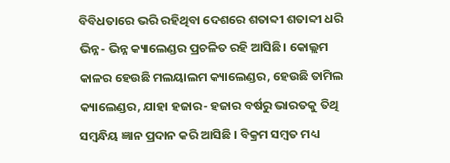ବିବିଧତାରେ ଭରି ରହିଥିବା ଦେଶରେ ଶତାବ୍ଦୀ ଶତାବ୍ଦୀ ଧରି ଭିନ୍ନ- ଭିନ୍ନ କ୍ୟାଲେଣ୍ଡର ପ୍ରଚଳିତ ରହି ଆସିଛି। କୋଲ୍ଲମ କାଳର ହେଉଛି ମଲୟାଲମ କ୍ୟାଲେଣ୍ଡର, ହେଉଛି ତାମିଲ କ୍ୟାଲେଣ୍ଡର, ଯାହା ହଜାର- ହଜାର ବର୍ଷରୁ ଭାରତକୁ ତିଥି ସମ୍ବନ୍ଧିୟ ଜ୍ଞାନ ପ୍ରଦାନ କରି ଆସିଛି । ବିକ୍ରମ ସମ୍ବତ ମଧ୍ୟ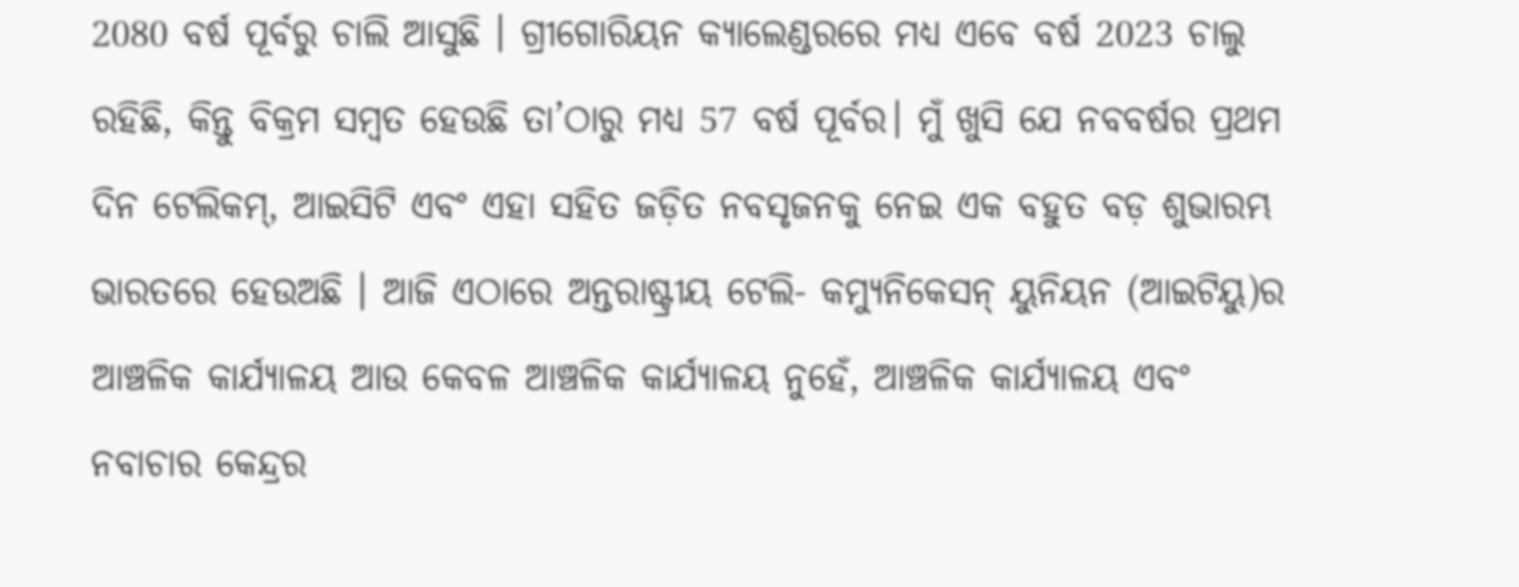2080 ବର୍ଷ ପୂର୍ବରୁ ଚାଲି ଆସୁଛି । ଗ୍ରୀଗୋରିୟନ କ୍ୟାଲେଣ୍ଡରରେ ମଧ୍ୟ ଏବେ ବର୍ଷ 2023 ଚାଲୁ ରହିଛି, କିନ୍ତୁ ବିକ୍ରମ ସମ୍ବତ ହେଉଛି ତା’ଠାରୁ ମଧ୍ୟ 57 ବର୍ଷ ପୂର୍ବର। ମୁଁ ଖୁସି ଯେ ନବବର୍ଷର ପ୍ରଥମ ଦିନ ଟେଲିକମ୍, ଆଇସିଟି ଏବଂ ଏହା ସହିତ ଜଡ଼ିତ ନବସୃଜନକୁ ନେଇ ଏକ ବହୁତ ବଡ଼ ଶୁଭାରମ୍ଭ ଭାରତରେ ହେଉଅଛି । ଆଜି ଏଠାରେ ଅନ୍ତରାଷ୍ଟ୍ରୀୟ ଟେଲି- କମ୍ୟୁନିକେସନ୍ ୟୁନିୟନ (ଆଇଟିୟୁ)ର ଆଞ୍ଚଳିକ କାର୍ଯ୍ୟାଳୟ ଆଉ କେବଳ ଆଞ୍ଚଳିକ କାର୍ଯ୍ୟାଳୟ ନୁହେଁ, ଆଞ୍ଚଳିକ କାର୍ଯ୍ୟାଳୟ ଏବଂ ନବାଚାର କେନ୍ଦ୍ରର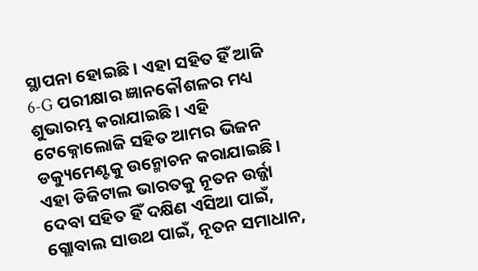ସ୍ଥାପନା ହୋଇଛି। ଏହା ସହିତ ହିଁ ଆଜି 6-G ପରୀକ୍ଷାର ଜ୍ଞାନକୌଶଳର ମଧ୍ୟ ଶୁଭାରମ୍ଭ କରାଯାଇଛି । ଏହି ଟେକ୍ନୋଲୋଜି ସହିତ ଆମର ଭିଜନ ଡକ୍ୟୁମେଣ୍ଟକୁ ଉନ୍ମୋଚନ କରାଯାଇଛି । ଏହା ଡିଜିଟାଲ ଭାରତକୁ ନୂତନ ଉର୍ଜ୍ଜା ଦେବା ସହିତ ହିଁ ଦକ୍ଷିଣ ଏସିଆ ପାଇଁ, ଗ୍ଲୋବାଲ ସାଉଥ ପାଇଁ, ନୂତନ ସମାଧାନ,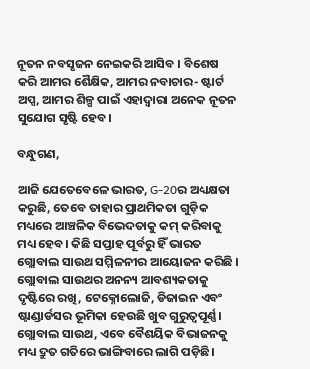ନୂତନ ନବସୃଜନ ନେଇକରି ଆସିବ । ବିଶେଷ କରି ଆମର ଶୈକ୍ଷିକ, ଆମର ନବାଚାର- ଷ୍ଟାର୍ଟ ଅପ୍ସ, ଆମର ଶିଳ୍ପ ପାଇଁ ଏହାଦ୍ୱାରା ଅନେକ ନୂତନ ସୁଯୋଗ ସୃଷ୍ଟି ହେବ।

ବନ୍ଧୁଗଣ,

ଆଜି ଯେତେବେଳେ ଭାରତ, G-20ର ଅଧ୍ୟକ୍ଷତା କରୁଛି, ତେବେ ତାହାର ପ୍ରାଥମିକତା ଗୁଡ଼ିକ ମଧ୍ୟରେ ଆଞ୍ଚଳିକ ବିଭେଦତାକୁ କମ୍ କରିବାକୁ ମଧ୍ୟ ହେବ। କିଛି ସପ୍ତାହ ପୂର୍ବରୁ ହିଁ ଭାରତ ଗ୍ଲୋବାଲ ସାଉଥ ସମ୍ମିଳନୀର ଆୟୋଜନ କରିଛି । ଗ୍ଲୋବାଲ ସାଉଥର ଅନନ୍ୟ ଆବଶ୍ୟକତାକୁ ଦୃଷ୍ଟିରେ ରଖି, ଟେକ୍ନୋଲୋଜି, ଡିଜାଇନ ଏବଂ ଷ୍ଟାଣ୍ଡାର୍ଡସର ଭୂମିକା ହେଉଛି ଖୁବ ଗୁରୁତ୍ୱପୂର୍ଣ୍ଣ। ଗ୍ଲୋବାଲ ସାଉଥ, ଏବେ ବୈଶୟିକ ବିଭାଜନକୁ ମଧ୍ୟ ଦ୍ରୁତ ଗତିରେ ଭାଙ୍ଗିବାରେ ଲାଗି ପଡ଼ିଛି।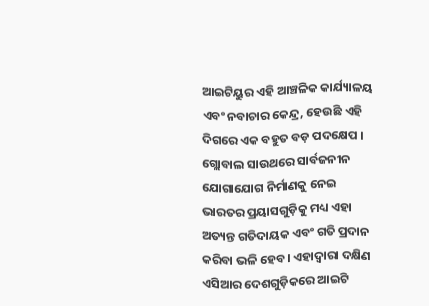ଆଇଟିୟୁର ଏହି ଆଞ୍ଚଳିକ କାର୍ଯ୍ୟାଳୟ ଏବଂ ନବାଚାର କେନ୍ଦ୍ର, ହେଉଛି ଏହି ଦିଗରେ ଏକ ବହୁତ ବଡ଼ ପଦକ୍ଷେପ । ଗ୍ଲୋବାଲ ସାଉଥରେ ସାର୍ବଜନୀନ ଯୋଗାଯୋଗ ନିର୍ମାଣକୁ ନେଇ ଭାରତର ପ୍ରୟାସଗୁଡ଼ିକୁ ମଧ୍ୟ ଏହା ଅତ୍ୟନ୍ତ ଗତିଦାୟକ ଏବଂ ଗତି ପ୍ରଦାନ କରିବା ଭଳି ହେବ। ଏହାଦ୍ୱାରା ଦକ୍ଷିଣ ଏସିଆର ଦେଶଗୁଡ଼ିକରେ ଆଇଟି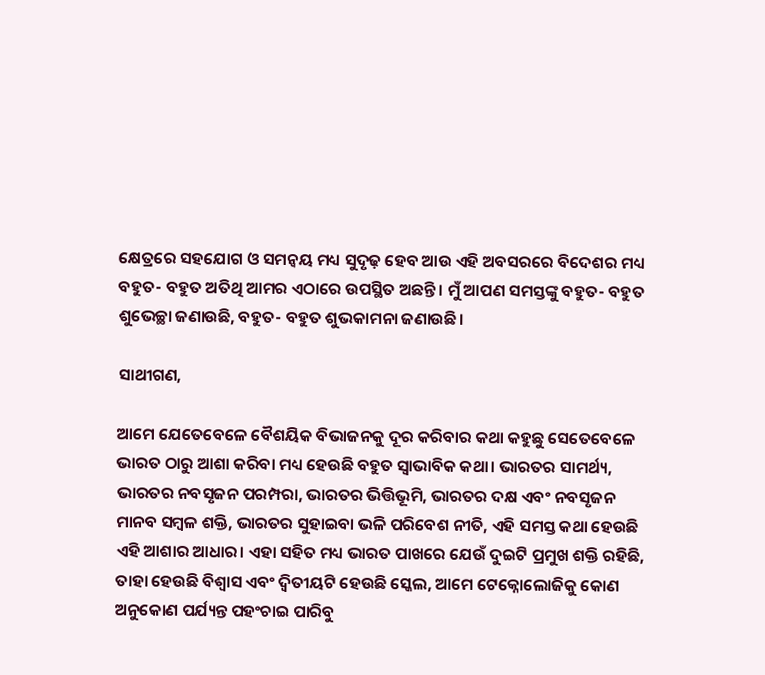କ୍ଷେତ୍ରରେ ସହଯୋଗ ଓ ସମନ୍ୱୟ ମଧ୍ୟ ସୁଦୃଢ଼ ହେବ ଆଉ ଏହି ଅବସରରେ ବିଦେଶର ମଧ୍ୟ ବହୁତ- ବହୁତ ଅତିଥି ଆମର ଏଠାରେ ଉପସ୍ଥିତ ଅଛନ୍ତି। ମୁଁ ଆପଣ ସମସ୍ତଙ୍କୁ ବହୁତ- ବହୁତ ଶୁଭେଚ୍ଛା ଜଣାଉଛି, ବହୁତ- ବହୁତ ଶୁଭକାମନା ଜଣାଉଛି।

ସାଥୀଗଣ,

ଆମେ ଯେତେବେଳେ ବୈଶୟିକ ବିଭାଜନକୁ ଦୂର କରିବାର କଥା କହୁଛୁ ସେତେବେଳେ ଭାରତ ଠାରୁ ଆଶା କରିବା ମଧ୍ୟ ହେଉଛି ବହୁତ ସ୍ୱାଭାବିକ କଥା। ଭାରତର ସାମର୍ଥ୍ୟ, ଭାରତର ନବସୃଜନ ପରମ୍ପରା, ଭାରତର ଭିତ୍ତିଭୂମି, ଭାରତର ଦକ୍ଷ ଏବଂ ନବସୃଜନ ମାନବ ସମ୍ବଳ ଶକ୍ତି, ଭାରତର ସୁହାଇବା ଭଳି ପରିବେଶ ନୀତି, ଏହି ସମସ୍ତ କଥା ହେଉଛି ଏହି ଆଶାର ଆଧାର। ଏହା ସହିତ ମଧ୍ୟ ଭାରତ ପାଖରେ ଯେଉଁ ଦୁଇଟି ପ୍ରମୁଖ ଶକ୍ତି ରହିଛି, ତାହା ହେଉଛି ବିଶ୍ୱାସ ଏବଂ ଦ୍ୱିତୀୟଟି ହେଉଛି ସ୍କେଲ, ଆମେ ଟେକ୍ନୋଲୋଜିକୁ କୋଣ ଅନୁକୋଣ ପର୍ଯ୍ୟନ୍ତ ପହଂଚାଇ ପାରିବୁ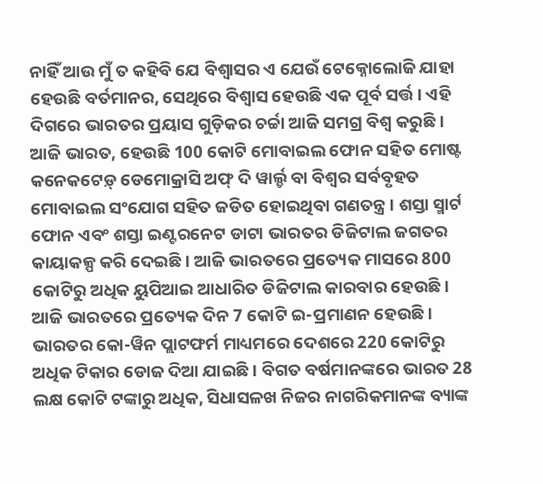ନାହିଁ ଆଉ ମୁଁ ତ କହିବି ଯେ ବିଶ୍ୱାସର ଏ ଯେଉଁ ଟେକ୍ନୋଲୋଜି ଯାହା ହେଉଛି ବର୍ତମାନର, ସେଥିରେ ବିଶ୍ୱାସ ହେଉଛି ଏକ ପୂର୍ବ ସର୍ତ୍ତ । ଏହି ଦିଗରେ ଭାରତର ପ୍ରୟାସ ଗୁଡ଼ିକର ଚର୍ଚ୍ଚା ଆଜି ସମଗ୍ର ବିଶ୍ୱ କରୁଛି। ଆଜି ଭାରତ, ହେଉଛି 100 କୋଟି ମୋବାଇଲ ଫୋନ ସହିତ ମୋଷ୍ଟ କନେକଟେଡ଼୍ ଡେମୋକ୍ରାସି ଅଫ୍ ଦି ୱାର୍ଲ୍ଡ ବା ବିଶ୍ୱର ସର୍ବବୃହତ ମୋବାଇଲ ସଂଯୋଗ ସହିତ ଜଡିତ ହୋଇଥିବା ଗଣତନ୍ତ୍ର । ଶସ୍ତା ସ୍ମାର୍ଟ ଫୋନ ଏବଂ ଶସ୍ତା ଇଣ୍ଟରନେଟ ଡାଟା ଭାରତର ଡିଜିଟାଲ ଜଗତର କାୟାକଳ୍ପ କରି ଦେଇଛି । ଆଜି ଭାରତରେ ପ୍ରତ୍ୟେକ ମାସରେ 800 କୋଟିରୁ ଅଧିକ ୟୁପିଆଇ ଆଧାରିତ ଡିଜିଟାଲ କାରବାର ହେଉଛି। ଆଜି ଭାରତରେ ପ୍ରତ୍ୟେକ ଦିନ 7 କୋଟି ଇ-ପ୍ରମାଣନ ହେଉଛି। ଭାରତର କୋ-ୱିନ ପ୍ଲାଟଫର୍ମ ମାଧ୍ୟମରେ ଦେଶରେ 220 କୋଟିରୁ ଅଧିକ ଟିକାର ଡୋଜ ଦିଆ ଯାଇଛି । ବିଗତ ବର୍ଷମାନଙ୍କରେ ଭାରତ 28 ଲକ୍ଷ କୋଟି ଟଙ୍କାରୁ ଅଧିକ, ସିଧାସଳଖ ନିଜର ନାଗରିକମାନଙ୍କ ବ୍ୟାଙ୍କ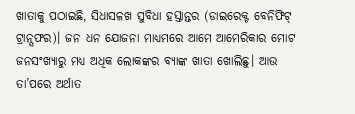ଖାତାକୁ ପଠାଇଛି, ସିଧାସଳଖ ସୁବିଧା ହସ୍ତାନ୍ତର (ଡାଇରେକ୍ଟ ବେନିଫିଟ୍ ଟ୍ରାନ୍ସଫର)। ଜନ ଧନ ଯୋଜନା ମାଧ୍ୟମରେ ଆମେ ଆମେରିକାର ମୋଟ ଜନସଂଖ୍ୟାରୁ ମଧ୍ୟ ଅଧିକ ଲୋକଙ୍କର ବ୍ୟାଙ୍କ ଖାତା ଖୋଲିଛୁ। ଆଉ ତା’ପରେ ଅର୍ଥାତ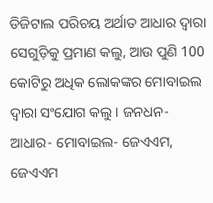ଡିଜିଟାଲ ପରିଚୟ ଅର୍ଥାତ ଆଧାର ଦ୍ୱାରା ସେଗୁଡ଼ିକୁ ପ୍ରମାଣ କଲୁ, ଆଉ ପୁଣି 100 କୋଟିରୁ ଅଧିକ ଲୋକଙ୍କର ମୋବାଇଲ ଦ୍ୱାରା ସଂଯୋଗ କଲୁ । ଜନଧନ- ଆଧାର- ମୋବାଇଲ- ଜେଏଏମ, ଜେଏଏମ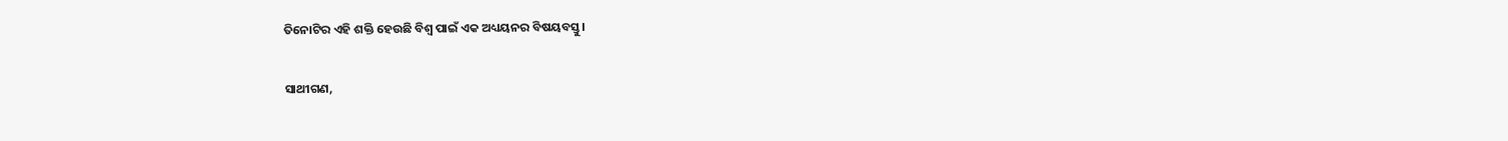ତିନୋଟିର ଏହି ଶକ୍ତି ହେଉଛି ବିଶ୍ୱ ପାଇଁ ଏକ ଅଧ୍ୟୟନର ବିଷୟବସ୍ତୁ।

ସାଥୀଗଣ,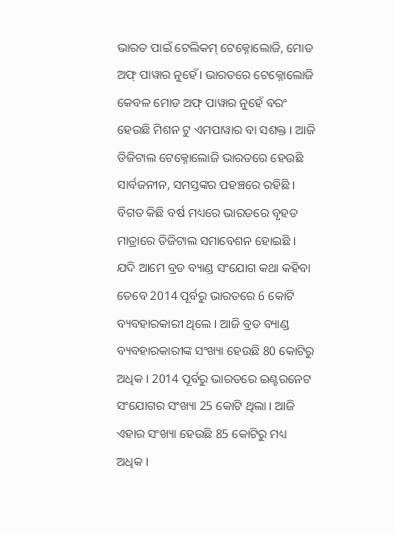ଭାରତ ପାଇଁ ଟେଲିକମ୍ ଟେକ୍ନୋଲୋଜି, ମୋଡ ଅଫ୍ ପାୱାର ନୁହେଁ। ଭାରତରେ ଟେକ୍ନୋଲୋଜି କେବଳ ମୋଡ ଅଫ୍ ପାୱାର ନୁହେଁ ବରଂ ହେଉଛି ମିଶନ ଟୁ ଏମପାୱାର ବା ସଶକ୍ତ । ଆଜି ଡିଜିଟାଲ ଟେକ୍ନୋଲୋଜି ଭାରତରେ ହେଉଛି ସାର୍ବଜନୀନ, ସମସ୍ତଙ୍କର ପହଞ୍ଚରେ ରହିଛି । ବିଗତ କିଛି ବର୍ଷ ମଧ୍ୟରେ ଭାରତରେ ବୃହତ ମାତ୍ରାରେ ଡିଜିଟାଲ ସମାବେଶନ ହୋଇଛି । ଯଦି ଆମେ ବ୍ରଡ ବ୍ୟାଣ୍ଡ ସଂଯୋଗ କଥା କହିବା ତେବେ 2014 ପୂର୍ବରୁ ଭାରତରେ 6 କୋଟି ବ୍ୟବହାରକାରୀ ଥିଲେ । ଆଜି ବ୍ରଡ ବ୍ୟାଣ୍ଡ ବ୍ୟବହାରକାରୀଙ୍କ ସଂଖ୍ୟା ହେଉଛି 80 କୋଟିରୁ ଅଧିକ । 2014 ପୂର୍ବରୁ ଭାରତରେ ଇଣ୍ଟରନେଟ ସଂଯୋଗର ସଂଖ୍ୟା 25 କୋଟି ଥିଲା । ଆଜି ଏହାର ସଂଖ୍ୟା ହେଉଛି 85 କୋଟିରୁ ମଧ୍ୟ ଅଧିକ ।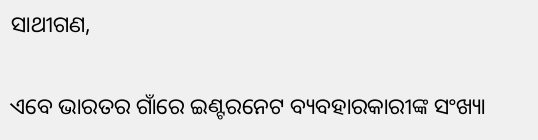ସାଥୀଗଣ,

ଏବେ ଭାରତର ଗାଁରେ ଇଣ୍ଟରନେଟ ବ୍ୟବହାରକାରୀଙ୍କ ସଂଖ୍ୟା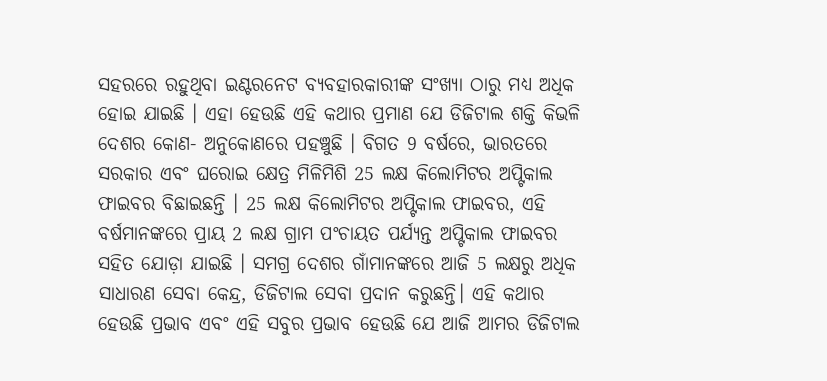ସହରରେ ରହୁଥିବା ଇଣ୍ଟରନେଟ ବ୍ୟବହାରକାରୀଙ୍କ ସଂଖ୍ୟା ଠାରୁ ମଧ୍ୟ ଅଧିକ ହୋଇ ଯାଇଛି । ଏହା ହେଉଛି ଏହି କଥାର ପ୍ରମାଣ ଯେ ଡିଜିଟାଲ ଶକ୍ତି କିଭଳି ଦେଶର କୋଣ- ଅନୁକୋଣରେ ପହଞ୍ଚୁଛି । ବିଗତ 9 ବର୍ଷରେ, ଭାରତରେ ସରକାର ଏବଂ ଘରୋଇ କ୍ଷେତ୍ର ମିଳିମିଶି 25 ଲକ୍ଷ କିଲୋମିଟର ଅପ୍ଟିକାଲ ଫାଇବର ବିଛାଇଛନ୍ତି । 25 ଲକ୍ଷ କିଲୋମିଟର ଅପ୍ଟିକାଲ ଫାଇବର, ଏହି ବର୍ଷମାନଙ୍କରେ ପ୍ରାୟ 2 ଲକ୍ଷ ଗ୍ରାମ ପଂଚାୟତ ପର୍ଯ୍ୟନ୍ତ ଅପ୍ଟିକାଲ ଫାଇବର ସହିତ ଯୋଡ଼ା ଯାଇଛି । ସମଗ୍ର ଦେଶର ଗାଁମାନଙ୍କରେ ଆଜି 5 ଲକ୍ଷରୁ ଅଧିକ ସାଧାରଣ ସେବା କେନ୍ଦ୍ର, ଡିଜିଟାଲ ସେବା ପ୍ରଦାନ କରୁଛନ୍ତି। ଏହି କଥାର ହେଉଛି ପ୍ରଭାବ ଏବଂ ଏହି ସବୁର ପ୍ରଭାବ ହେଉଛି ଯେ ଆଜି ଆମର ଡିଜିଟାଲ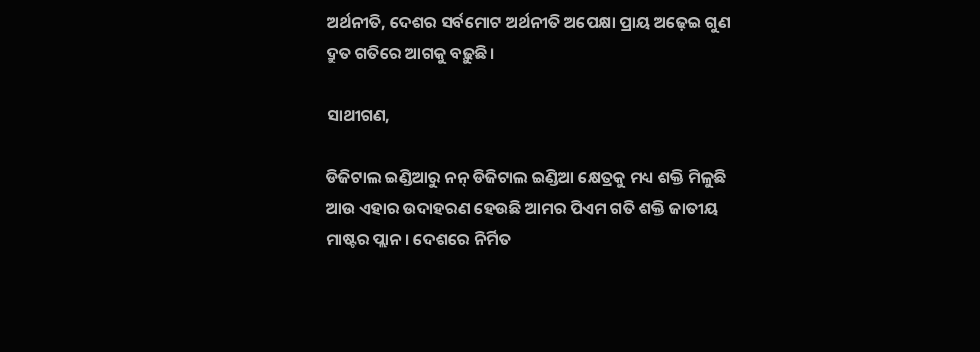ଅର୍ଥନୀତି, ଦେଶର ସର୍ବମୋଟ ଅର୍ଥନୀତି ଅପେକ୍ଷା ପ୍ରାୟ ଅଢ଼େଇ ଗୁଣ ଦ୍ରୁତ ଗତିରେ ଆଗକୁ ବଢ଼ୁଛି।

ସାଥୀଗଣ,

ଡିଜିଟାଲ ଇଣ୍ଡିଆରୁ ନନ୍ ଡିଜିଟାଲ ଇଣ୍ଡିଆ କ୍ଷେତ୍ରକୁ ମଧ୍ୟ ଶକ୍ତି ମିଳୁଛି ଆଉ ଏହାର ଉଦାହରଣ ହେଉଛି ଆମର ପିଏମ ଗତି ଶକ୍ତି ଜାତୀୟ ମାଷ୍ଟର ପ୍ଲାନ । ଦେଶରେ ନିର୍ମିତ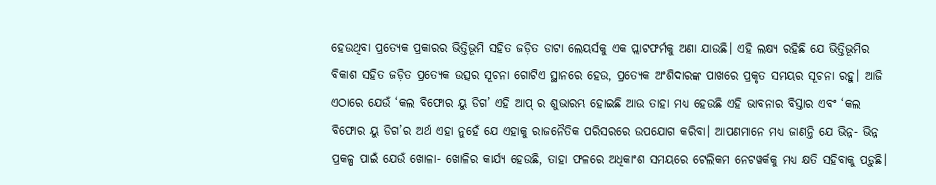ହେଉଥିବା ପ୍ରତ୍ୟେକ ପ୍ରକାରର ଭିତ୍ତିଭୂମି ସହିତ ଜଡ଼ିତ ଡାଟା ଲେୟର୍ସକୁ ଏକ ପ୍ଲାଟଫର୍ମକୁ ଅଣା ଯାଉଛି। ଏହି ଲକ୍ଷ୍ୟ ରହିଛି ଯେ ଭିତ୍ତିଭୂମିର ବିକାଶ ସହିତ ଜଡ଼ିତ ପ୍ରତ୍ୟେକ ଉତ୍ସର ସୂଚନା ଗୋଟିଏ ସ୍ଥାନରେ ହେଉ, ପ୍ରତ୍ୟେକ ଅଂଶିଦାରଙ୍କ ପାଖରେ ପ୍ରକୃତ ସମୟର ସୂଚନା ରହୁ। ଆଜି ଏଠାରେ ଯେଉଁ ‘କଲ ବିଫୋର ୟୁ ଡିଗ’ ଏହି ଆପ୍ ର ଶୁଭାରମ୍ଭ ହୋଇଛି ଆଉ ତାହା ମଧ୍ୟ ହେଉଛି ଏହି ଭାବନାର ବିସ୍ତାର ଏବଂ ‘କଲ ବିଫୋର ୟୁ ଡିଗ’ର ଅର୍ଥ ଏହା ନୁହେଁ ଯେ ଏହାକୁ ରାଜନୈତିକ ପରିସରରେ ଉପଯୋଗ କରିବା। ଆପଣମାନେ ମଧ୍ୟ ଜାଣନ୍ତି ଯେ ଭିନ୍ନ- ଭିନ୍ନ ପ୍ରକଳ୍ପ ପାଇଁ ଯେଉଁ ଖୋଳା- ଖୋଳିର କାର୍ଯ୍ୟ ହେଉଛି, ତାହା ଫଳରେ ଅଧିକାଂଶ ସମୟରେ ଟେଲିକମ ନେଟୱର୍କକୁ ମଧ୍ୟ କ୍ଷତି ସହିବାକୁ ପଡ଼ୁଛି।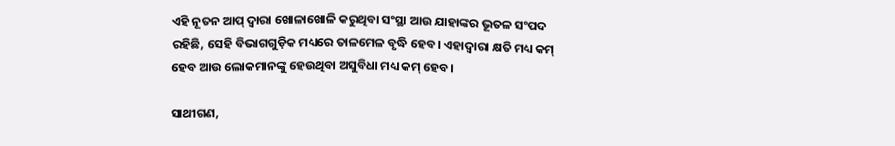ଏହି ନୂତନ ଆପ୍ ଦ୍ୱାରା ଖୋଳାଖୋଳି କରୁଥିବା ସଂସ୍ଥା ଆଉ ଯାହାଙ୍କର ଭୂତଳ ସଂପଦ ରହିଛି, ସେହି ବିଭାଗଗୁଡ଼ିକ ମଧ୍ୟରେ ତାଳମେଳ ବୃଦ୍ଧି ହେବ। ଏହାଦ୍ୱାରା କ୍ଷତି ମଧ୍ୟ କମ୍ ହେବ ଆଉ ଲୋକମାନଙ୍କୁ ହେଉଥିବା ଅସୁବିଧା ମଧ୍ୟ କମ୍ ହେବ।

ସାଥୀଗଣ,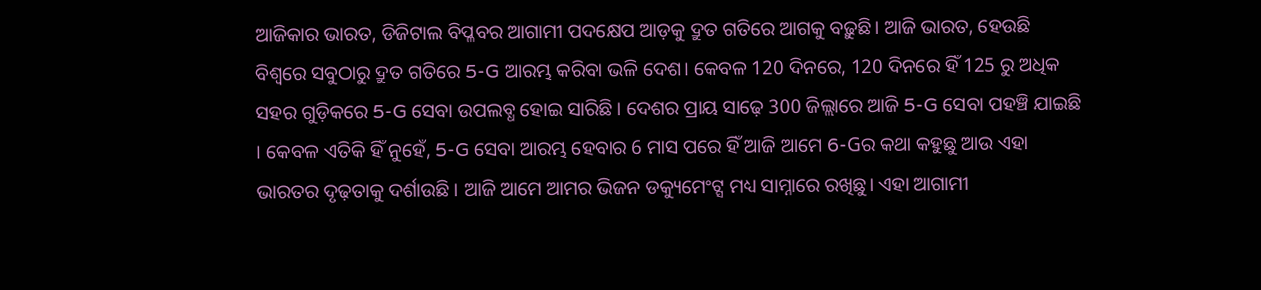ଆଜିକାର ଭାରତ, ଡିଜିଟାଲ ବିପ୍ଳବର ଆଗାମୀ ପଦକ୍ଷେପ ଆଡ଼କୁ ଦ୍ରୁତ ଗତିରେ ଆଗକୁ ବଢ଼ୁଛି। ଆଜି ଭାରତ, ହେଉଛି ବିଶ୍ୱରେ ସବୁଠାରୁ ଦ୍ରୁତ ଗତିରେ 5-G ଆରମ୍ଭ କରିବା ଭଳି ଦେଶ। କେବଳ 120 ଦିନରେ, 120 ଦିନରେ ହିଁ 125 ରୁ ଅଧିକ ସହର ଗୁଡ଼ିକରେ 5-G ସେବା ଉପଲବ୍ଧ ହୋଇ ସାରିଛି । ଦେଶର ପ୍ରାୟ ସାଢ଼େ 300 ଜିଲ୍ଲାରେ ଆଜି 5-G ସେବା ପହଞ୍ଚି ଯାଇଛି । କେବଳ ଏତିକି ହିଁ ନୁହେଁ, 5-G ସେବା ଆରମ୍ଭ ହେବାର 6 ମାସ ପରେ ହିଁ ଆଜି ଆମେ 6-Gର କଥା କହୁଛୁ ଆଉ ଏହା ଭାରତର ଦୃଢ଼ତାକୁ ଦର୍ଶାଉଛି । ଆଜି ଆମେ ଆମର ଭିଜନ ଡକ୍ୟୁମେଂଟ୍ସ ମଧ୍ୟ ସାମ୍ନାରେ ରଖିଛୁ। ଏହା ଆଗାମୀ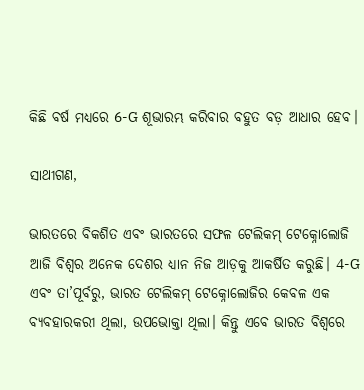କିଛି ବର୍ଷ ମଧ୍ୟରେ 6-G ଶୂଭାରମ୍ଭ କରିବାର ବହୁତ ବଡ଼ ଆଧାର ହେବ।

ସାଥୀଗଣ,

ଭାରତରେ ବିକଶିତ ଏବଂ ଭାରତରେ ସଫଳ ଟେଲିକମ୍ ଟେକ୍ନୋଲୋଜି ଆଜି ବିଶ୍ୱର ଅନେକ ଦେଶର ଧ୍ୟାନ ନିଜ ଆଡ଼କୁ ଆକର୍ଷିତ କରୁଛି। 4-G ଏବଂ ତା’ପୂର୍ବରୁ, ଭାରତ ଟେଲିକମ୍ ଟେକ୍ନୋଲୋଜିର କେବଳ ଏକ ବ୍ୟବହାରକରୀ ଥିଲା, ଉପଭୋକ୍ତା ଥିଲା। କିନ୍ତୁ ଏବେ ଭାରତ ବିଶ୍ୱରେ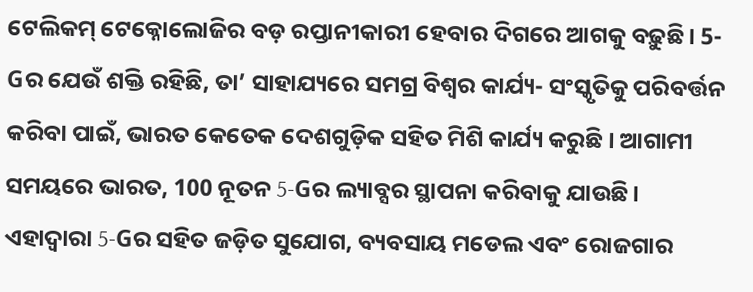ଟେଲିକମ୍ ଟେକ୍ନୋଲୋଜିର ବଡ଼ ରପ୍ତାନୀକାରୀ ହେବାର ଦିଗରେ ଆଗକୁ ବଢ଼ୁଛି। 5-Gର ଯେଉଁ ଶକ୍ତି ରହିଛି, ତା’ ସାହାଯ୍ୟରେ ସମଗ୍ର ବିଶ୍ୱର କାର୍ଯ୍ୟ- ସଂସ୍କୃତିକୁ ପରିବର୍ତ୍ତନ କରିବା ପାଇଁ, ଭାରତ କେତେକ ଦେଶଗୁଡ଼ିକ ସହିତ ମିଶି କାର୍ଯ୍ୟ କରୁଛି । ଆଗାମୀ ସମୟରେ ଭାରତ, 100 ନୂତନ 5-Gର ଲ୍ୟାବ୍ସର ସ୍ଥାପନା କରିବାକୁ ଯାଉଛି। ଏହାଦ୍ୱାରା 5-Gର ସହିତ ଜଡ଼ିତ ସୁଯୋଗ, ବ୍ୟବସାୟ ମଡେଲ ଏବଂ ରୋଜଗାର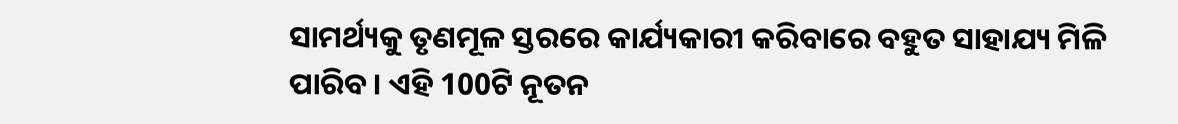ସାମର୍ଥ୍ୟକୁ ତୃଣମୂଳ ସ୍ତରରେ କାର୍ଯ୍ୟକାରୀ କରିବାରେ ବହୁତ ସାହାଯ୍ୟ ମିଳି ପାରିବ। ଏହି 100ଟି ନୂତନ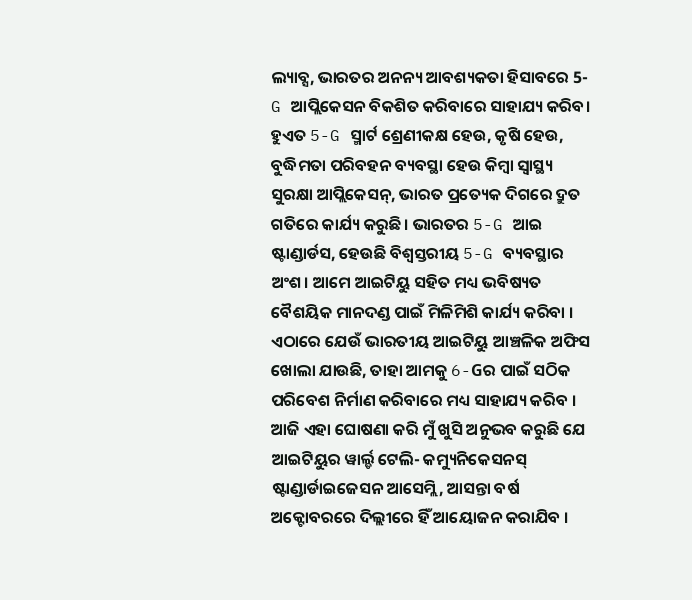ଲ୍ୟାବ୍ସ, ଭାରତର ଅନନ୍ୟ ଆବଶ୍ୟକତା ହିସାବରେ 5-G ଆପ୍ଲିକେସନ ବିକଶିତ କରିବାରେ ସାହାଯ୍ୟ କରିବ। ହୁଏତ 5-G ସ୍ମାର୍ଟ ଶ୍ରେଣୀକକ୍ଷ ହେଉ, କୃଷି ହେଉ, ବୁଦ୍ଧିମତା ପରିବହନ ବ୍ୟବସ୍ଥା ହେଉ କିମ୍ବା ସ୍ୱାସ୍ଥ୍ୟ ସୁରକ୍ଷା ଆପ୍ଲିକେସନ୍, ଭାରତ ପ୍ରତ୍ୟେକ ଦିଗରେ ଦ୍ରୁତ ଗତିରେ କାର୍ଯ୍ୟ କରୁଛି। ଭାରତର 5-G ଆଇ ଷ୍ଟାଣ୍ଡାର୍ଡସ, ହେଉଛି ବିଶ୍ୱସ୍ତରୀୟ 5-G ବ୍ୟବସ୍ଥାର ଅଂଶ। ଆମେ ଆଇଟିୟୁ ସହିତ ମଧ୍ୟ ଭବିଷ୍ୟତ ବୈଶୟିକ ମାନଦଣ୍ଡ ପାଇଁ ମିଳିମିଶି କାର୍ଯ୍ୟ କରିବା । ଏଠାରେ ଯେଉଁ ଭାରତୀୟ ଆଇଟିୟୁ ଆଞ୍ଚଳିକ ଅଫିସ ଖୋଲା ଯାଉଛି, ତାହା ଆମକୁ 6-Gର ପାଇଁ ସଠିକ ପରିବେଶ ନିର୍ମାଣ କରିବାରେ ମଧ୍ୟ ସାହାଯ୍ୟ କରିବ । ଆଜି ଏହା ଘୋଷଣା କରି ମୁଁ ଖୁସି ଅନୁଭବ କରୁଛି ଯେ ଆଇଟିୟୁର ୱାର୍ଲ୍ଡ ଟେଲି- କମ୍ୟୁନିକେସନସ୍ ଷ୍ଟାଣ୍ଡାର୍ଡାଇଜେସନ ଆସେମ୍ଲି, ଆସନ୍ତା ବର୍ଷ ଅକ୍ଟୋବରରେ ଦିଲ୍ଲୀରେ ହିଁ ଆୟୋଜନ କରାଯିବ ।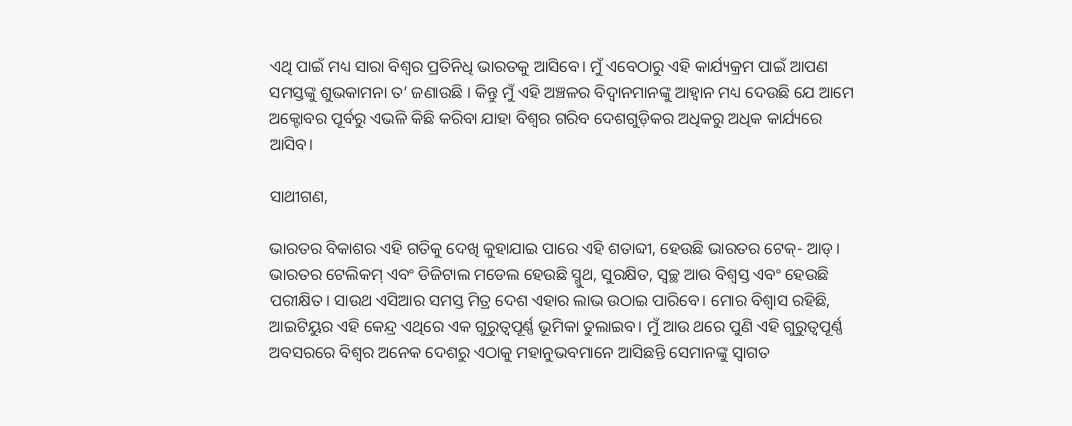ଏଥି ପାଇଁ ମଧ୍ୟ ସାରା ବିଶ୍ୱର ପ୍ରତିନିଧି ଭାରତକୁ ଆସିବେ। ମୁଁ ଏବେଠାରୁ ଏହି କାର୍ଯ୍ୟକ୍ରମ ପାଇଁ ଆପଣ ସମସ୍ତଙ୍କୁ ଶୁଭକାମନା ତ’ ଜଣାଉଛି । କିନ୍ତୁ ମୁଁ ଏହି ଅଞ୍ଚଳର ବିଦ୍ୱାନମାନଙ୍କୁ ଆହ୍ୱାନ ମଧ୍ୟ ଦେଉଛି ଯେ ଆମେ ଅକ୍ଟୋବର ପୂର୍ବରୁ ଏଭଳି କିଛି କରିବା ଯାହା ବିଶ୍ୱର ଗରିବ ଦେଶଗୁଡ଼ିକର ଅଧିକରୁ ଅଧିକ କାର୍ଯ୍ୟରେ ଆସିବ।

ସାଥୀଗଣ,

ଭାରତର ବିକାଶର ଏହି ଗତିକୁ ଦେଖି କୁହାଯାଇ ପାରେ ଏହି ଶତାବ୍ଦୀ, ହେଉଛି ଭାରତର ଟେକ୍- ଆଡ୍। ଭାରତର ଟେଲିକମ୍ ଏବଂ ଡିଜିଟାଲ ମଡେଲ ହେଉଛି ସ୍ମୁଥ, ସୁରକ୍ଷିତ, ସ୍ୱଚ୍ଛ ଆଉ ବିଶ୍ୱସ୍ତ ଏବଂ ହେଉଛି ପରୀକ୍ଷିତ। ସାଉଥ ଏସିଆର ସମସ୍ତ ମିତ୍ର ଦେଶ ଏହାର ଲାଭ ଉଠାଇ ପାରିବେ। ମୋର ବିଶ୍ୱାସ ରହିଛି, ଆଇଟିୟୁର ଏହି କେନ୍ଦ୍ର ଏଥିରେ ଏକ ଗୁରୁତ୍ୱପୂର୍ଣ୍ଣ ଭୂମିକା ତୁଲାଇବ। ମୁଁ ଆଉ ଥରେ ପୁଣି ଏହି ଗୁରୁତ୍ୱପୂର୍ଣ୍ଣ ଅବସରରେ ବିଶ୍ୱର ଅନେକ ଦେଶରୁ ଏଠାକୁ ମହାନୁଭବମାନେ ଆସିଛନ୍ତି ସେମାନଙ୍କୁ ସ୍ୱାଗତ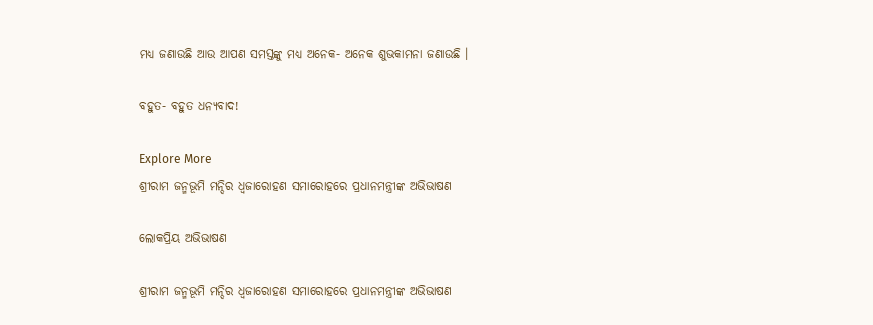ମଧ୍ୟ ଜଣାଉଛି ଆଉ ଆପଣ ସମସ୍ତଙ୍କୁ ମଧ୍ୟ ଅନେକ- ଅନେକ ଶୁଭକାମନା ଜଣାଉଛି ।

ବହୁତ- ବହୁତ ଧନ୍ୟବାଦ!

Explore More
ଶ୍ରୀରାମ ଜନ୍ମଭୂମି ମନ୍ଦିର ଧ୍ଵଜାରୋହଣ ସମାରୋହରେ ପ୍ରଧାନମନ୍ତ୍ରୀଙ୍କ ଅଭିଭାଷଣ

ଲୋକପ୍ରିୟ ଅଭିଭାଷଣ

ଶ୍ରୀରାମ ଜନ୍ମଭୂମି ମନ୍ଦିର ଧ୍ଵଜାରୋହଣ ସମାରୋହରେ ପ୍ରଧାନମନ୍ତ୍ରୀଙ୍କ ଅଭିଭାଷଣ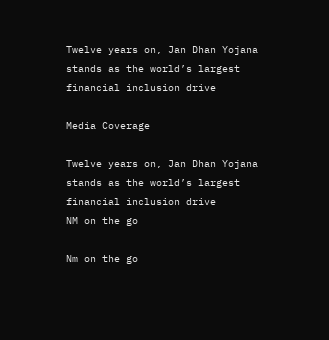Twelve years on, Jan Dhan Yojana stands as the world’s largest financial inclusion drive

Media Coverage

Twelve years on, Jan Dhan Yojana stands as the world’s largest financial inclusion drive
NM on the go

Nm on the go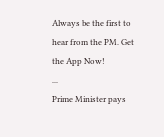Always be the first to hear from the PM. Get the App Now!
...
Prime Minister pays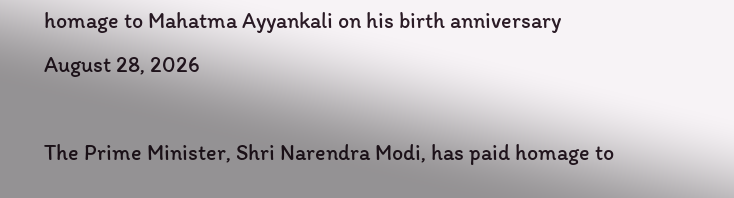homage to Mahatma Ayyankali on his birth anniversary
August 28, 2026

The Prime Minister, Shri Narendra Modi, has paid homage to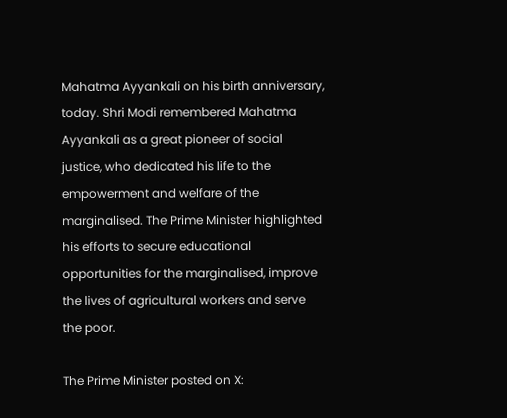Mahatma Ayyankali on his birth anniversary, today. Shri Modi remembered Mahatma Ayyankali as a great pioneer of social justice, who dedicated his life to the empowerment and welfare of the marginalised. The Prime Minister highlighted his efforts to secure educational opportunities for the marginalised, improve the lives of agricultural workers and serve the poor.

The Prime Minister posted on X: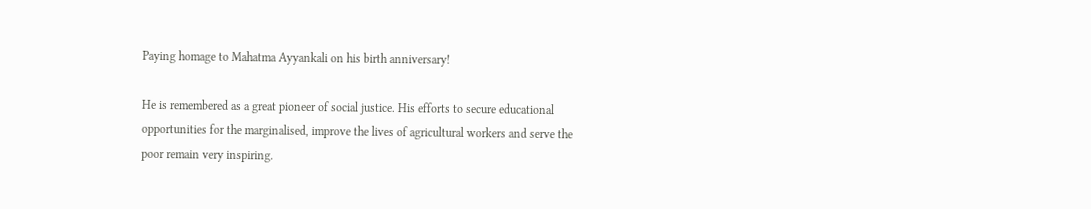Paying homage to Mahatma Ayyankali on his birth anniversary!

He is remembered as a great pioneer of social justice. His efforts to secure educational opportunities for the marginalised, improve the lives of agricultural workers and serve the poor remain very inspiring.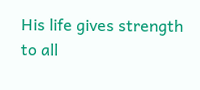His life gives strength to all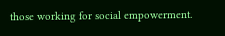those working for social empowerment.